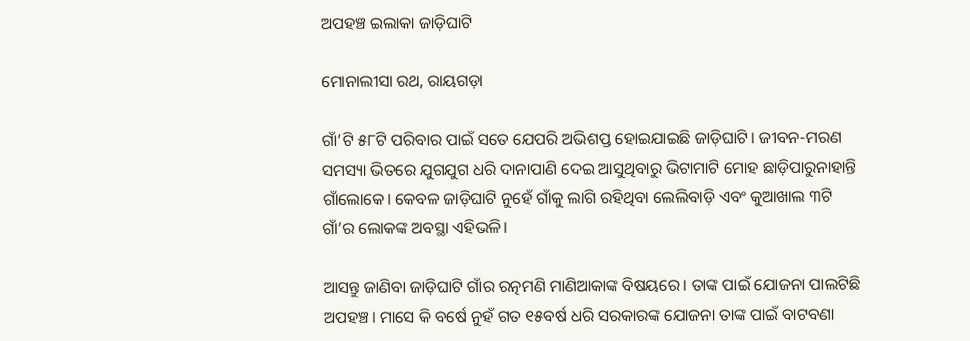ଅପହଞ୍ଚ ଇଲାକା ଜାଡ଼ିଘାଟି

ମୋନାଲୀସା ରଥ, ରାୟଗଡ଼ା

ଗାଁ’ଟି ୫୮ଟି ପରିବାର ପାଇଁ ସତେ ଯେପରି ଅଭିଶପ୍ତ ହୋଇଯାଇଛି ଜାଡ଼ିଘାଟି। ଜୀବନ-ମରଣ ସମସ୍ୟା ଭିତରେ ଯୁଗଯୁଗ ଧରି ଦାନାପାଣି ଦେଇ ଆସୁଥିବାରୁ ଭିଟାମାଟି ମୋହ ଛାଡ଼ିପାରୁନାହାନ୍ତି ଗାଁଲୋକେ। କେବଳ ଜାଡ଼ିଘାଟି ନୁହେଁ ଗାଁକୁ ଲାଗି ରହିଥିବା ଲେଲିବାଡ଼ି ଏବଂ କୁଆଖାଲ ୩ଟି ଗାଁ’ର ଲୋକଙ୍କ ଅବସ୍ଥା ଏହିଭଳି।

ଆସନ୍ତୁ ଜାଣିବା ଜାଡ଼ିଘାଟି ଗାଁର ରତ୍ନମଣି ମାଣିଆକାଙ୍କ ବିଷୟରେ। ତାଙ୍କ ପାଇଁ ଯୋଜନା ପାଲଟିଛି ଅପହଞ୍ଚ। ମାସେ କି ବର୍ଷେ ନୁହଁ ଗତ ୧୫ବର୍ଷ ଧରି ସରକାରଙ୍କ ଯୋଜନା ତାଙ୍କ ପାଇଁ ବାଟବଣା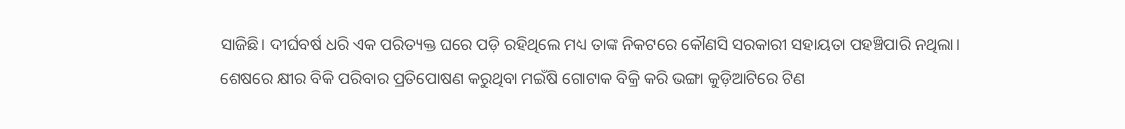ସାଜିଛି। ଦୀର୍ଘବର୍ଷ ଧରି ଏକ ପରିତ୍ୟକ୍ତ ଘରେ ପଡ଼ି ରହିଥିଲେ ମଧ୍ୟ ତାଙ୍କ ନିକଟରେ କୌଣସି ସରକାରୀ ସହାୟତା ପହଞ୍ଚିପାରି ନଥିଲା। ଶେଷରେ କ୍ଷୀର ବିକି ପରିବାର ପ୍ରତିପୋଷଣ କରୁଥିବା ମଇଁଷି ଗୋଟାକ ବିକ୍ରି କରି ଭଙ୍ଗା କୁଡ଼ିଆଟିରେ ଟିଣ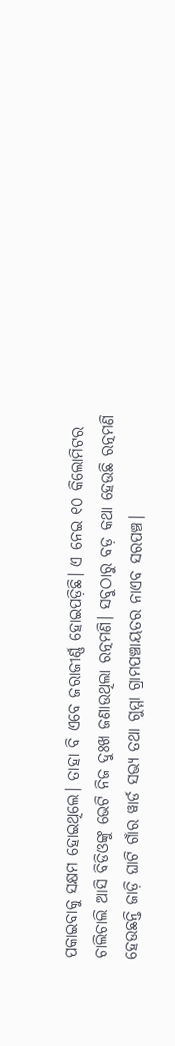ପକାଇବାକୁ ସକ୍ଷମ ହୋଇଥିଲେ। ତାହା ବି ଏବେ ଜରାଜୀର୍ଣ୍ଣ ହୋଇପଡ଼ିଛି। ଏ ନେଇ ୧୦ କିଲୋମିଟର ଚାଲିଚାଲି ଆସି ବିଡିଓଙ୍କୁ ଭେଟି ନିଜ ଦୁଃଖ ଜଣାଉଥିଲା ରତ୍ନମଣି। ସବୁଠାରୁ ବଡ଼ କଥା ହେଉଛି ରତ୍ନମଣି ହେଉଛନ୍ତି ଜାଡ଼ି ଘାଟି ଗାଁର ୱାର୍ଡ ସଭ୍ୟ ତଥା ଗୁମ୍ମା ଗ୍ରାମପଞ୍ଚାୟତର ନାଏବ ସରପଞ୍ଚ।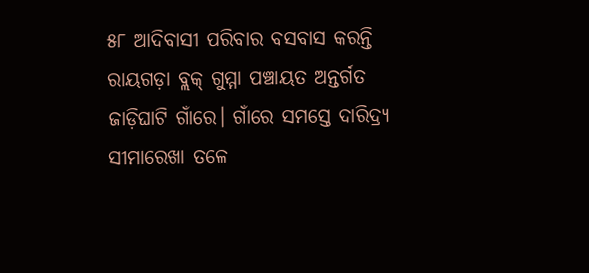୫୮ ଆଦିବାସୀ ପରିବାର ବସବାସ କରନ୍ତି ରାୟଗଡ଼ା ବ୍ଲକ୍ ଗୁମ୍ମା ପଞ୍ଚାୟତ ଅନ୍ତର୍ଗତ ଜାଡ଼ିଘାଟି ଗାଁରେ। ଗାଁରେ ସମସ୍ତେ ଦାରିଦ୍ର୍ୟ ସୀମାରେଖା ତଳେ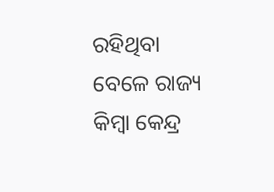ରହିଥିବା ବେଳେ ରାଜ୍ୟ କିମ୍ବା କେନ୍ଦ୍ର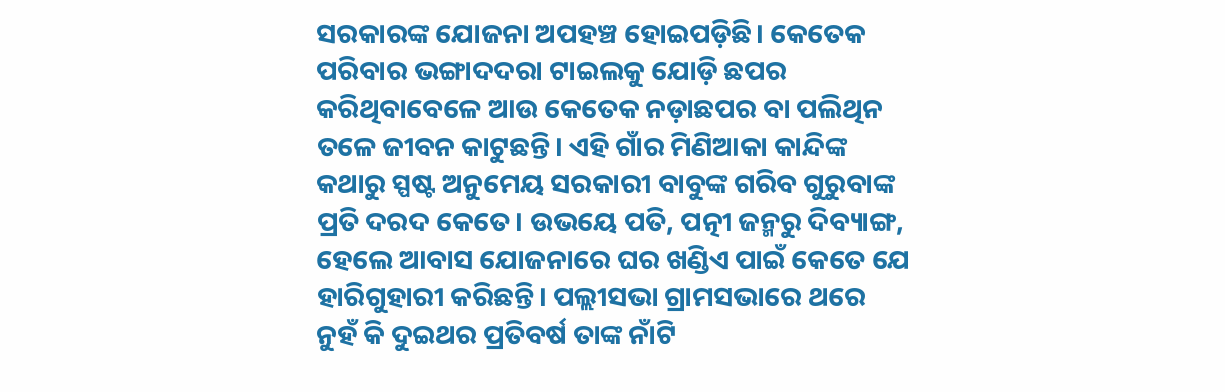ସରକାରଙ୍କ ଯୋଜନା ଅପହଞ୍ଚ ହୋଇପଡ଼ିଛି। କେତେକ ପରିବାର ଭଙ୍ଗାଦଦରା ଟାଇଲକୁ ଯୋଡ଼ି ଛପର କରିଥିବାବେଳେ ଆଉ କେତେକ ନଡ଼ାଛପର ବା ପଲିଥିନ ତଳେ ଜୀବନ କାଟୁଛନ୍ତି। ଏହି ଗାଁର ମିଣିଆକା କାନ୍ଦିଙ୍କ କଥାରୁ ସ୍ପଷ୍ଟ ଅନୁମେୟ ସରକାରୀ ବାବୁଙ୍କ ଗରିବ ଗୁରୁବାଙ୍କ ପ୍ରତି ଦରଦ କେତେ। ଉଭୟେ ପତି, ପତ୍ନୀ ଜନ୍ମରୁ ଦିବ୍ୟାଙ୍ଗ, ହେଲେ ଆବାସ ଯୋଜନାରେ ଘର ଖଣ୍ଡିଏ ପାଇଁ କେତେ ଯେ ହାରିଗୁହାରୀ କରିଛନ୍ତି। ପଲ୍ଲୀସଭା ଗ୍ରାମସଭାରେ ଥରେ ନୁହଁ କି ଦୁଇଥର ପ୍ରତିବର୍ଷ ତାଙ୍କ ନାଁଟି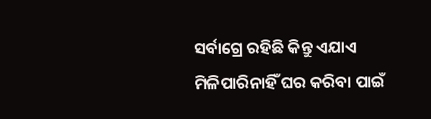ସର୍ବାଗ୍ରେ ରହିଛି କିନ୍ତୁ ଏଯାଏ ମିଳିପାରିନାହିଁ ଘର କରିବା ପାଇଁ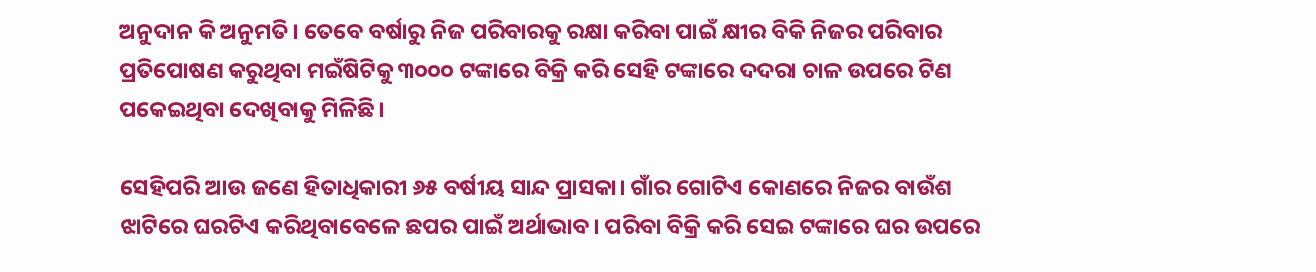ଅନୁଦାନ କି ଅନୁମତି। ତେବେ ବର୍ଷାରୁ ନିଜ ପରିବାରକୁ ରକ୍ଷା କରିବା ପାଇଁ କ୍ଷୀର ବିକି ନିଜର ପରିବାର ପ୍ରତିପୋଷଣ କରୁଥିବା ମଇଁଷିଟିକୁ ୩୦୦୦ ଟଙ୍କାରେ ବିକ୍ରି କରି ସେହି ଟଙ୍କାରେ ଦଦରା ଚାଳ ଉପରେ ଟିଣ ପକେଇଥିବା ଦେଖିବାକୁ ମିଳିଛି।

ସେହିପରି ଆଉ ଜଣେ ହିତାଧିକାରୀ ୬୫ ବର୍ଷୀୟ ସାନ୍ଦ ପ୍ରାସକା। ଗାଁର ଗୋଟିଏ କୋଣରେ ନିଜର ବାଉଁଶ ଝାଟିରେ ଘରଟିଏ କରିଥିବାବେଳେ ଛପର ପାଇଁ ଅର୍ଥାଭାବ। ପରିବା ବିକ୍ରି କରି ସେଇ ଟଙ୍କାରେ ଘର ଉପରେ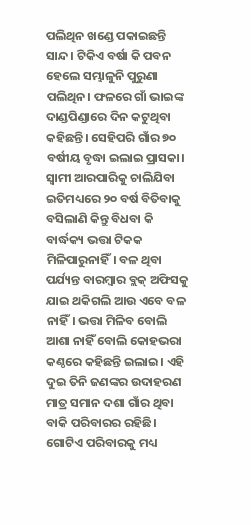ପଲିଥିନ ଖଣ୍ଡେ ପକାଇଛନ୍ତି ସାନ୍ଦ। ଟିକିଏ ବର୍ଷା କି ପବନ ହେଲେ ସମ୍ଭାଳୁନି ପୁରୁଣା ପଲିଥିନ। ଫଳରେ ଗାଁ ଭାଇଙ୍କ ଦାଣ୍ଡପିଣ୍ଡାରେ ଦିନ କଟୁଥିବା କହିଛନ୍ତି। ସେହିପରି ଗାଁର ୭୦ ବର୍ଷୀୟ ବୃଦ୍ଧା ଇଲାଇ ପ୍ରାସକା। ସ୍ୱାମୀ ଆରପାରିକୁ ଚାଲିଯିବା ଇତିମଧ୍ୟରେ ୨୦ ବର୍ଷ ବିତିବାକୁ ବସିଲାଣି କିନ୍ତୁ ବିଧବା କି ବାର୍ଦ୍ଧକ୍ୟ ଭତ୍ତା ଟିକକ ମିଳିପାରୁନାହିଁ। ବଳ ଥିବା ପର୍ଯ୍ୟନ୍ତ ବାରମ୍ବାର ବ୍ଲକ୍ ଅଫିସକୁ ଯାଇ ଥକିଗଲି ଆଉ ଏବେ ବଳ ନାହିଁ। ଭତ୍ତା ମିଳିବ ବୋଲି ଆଶା ନାହିଁ ବୋଲି କୋହଭରା କଣ୍ଠରେ କହିଛନ୍ତି ଇଲାଇ। ଏହି ଦୁଇ ତିନି ଜଣଙ୍କର ଉଦାହରଣ ମାତ୍ର ସମାନ ଦଶା ଗାଁର ଥିବା ବାକି ପରିବାରର ରହିଛି। ଗୋଟିଏ ପରିବାରକୁ ମଧ୍ୟ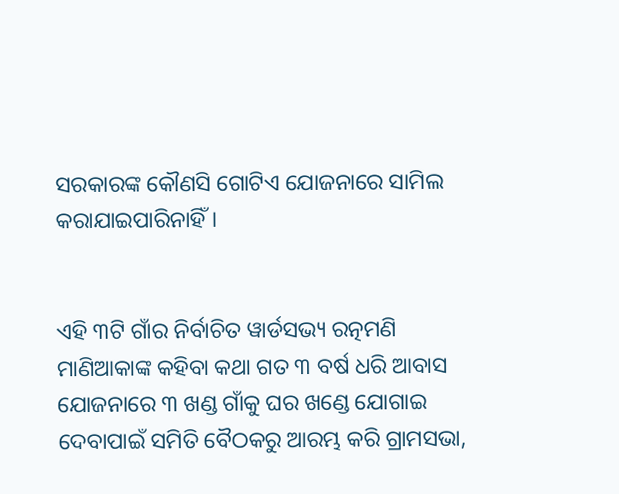ସରକାରଙ୍କ କୌଣସି ଗୋଟିଏ ଯୋଜନାରେ ସାମିଲ କରାଯାଇପାରିନାହିଁ।


ଏହି ୩ଟି ଗାଁର ନିର୍ବାଚିତ ୱାର୍ଡସଭ୍ୟ ରତ୍ନମଣି ମାଣିଆକାଙ୍କ କହିବା କଥା ଗତ ୩ ବର୍ଷ ଧରି ଆବାସ ଯୋଜନାରେ ୩ ଖଣ୍ଡ ଗାଁକୁ ଘର ଖଣ୍ଡେ ଯୋଗାଇ ଦେବାପାଇଁ ସମିତି ବୈଠକରୁ ଆରମ୍ଭ କରି ଗ୍ରାମସଭା,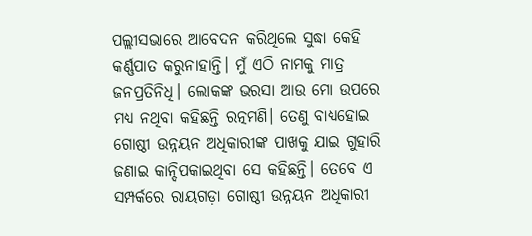ପଲ୍ଲୀସଭାରେ ଆବେଦନ କରିଥିଲେ ସୁଦ୍ଧା କେହି କର୍ଣ୍ଣପାତ କରୁନାହାନ୍ତି। ମୁଁ ଏଠି ନାମକୁ ମାତ୍ର ଜନପ୍ରତିନିଧି। ଲୋକଙ୍କ ଭରସା ଆଉ ମୋ ଉପରେ ମଧ୍ୟ ନଥିବା କହିଛନ୍ତି ରତ୍ନମଣି। ତେଣୁ ବାଧ୍ୟହୋଇ ଗୋଷ୍ଠୀ ଉନ୍ନୟନ ଅଧିକାରୀଙ୍କ ପାଖକୁ ଯାଇ ଗୁହାରି ଜଣାଇ କାନ୍ଦିପକାଇଥିବା ସେ କହିଛନ୍ତି। ତେବେ ଏ ସମ୍ପର୍କରେ ରାୟଗଡ଼ା ଗୋଷ୍ଠୀ ଉନ୍ନୟନ ଅଧିକାରୀ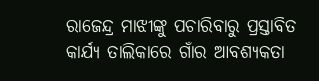ରାଜେନ୍ଦ୍ର ମାଝୀଙ୍କୁ ପଚାରିବାରୁ ପ୍ରସ୍ତାବିତ କାର୍ଯ୍ୟ ତାଲିକାରେ ଗାଁର ଆବଶ୍ୟକତା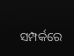ସମ୍ପର୍କରେ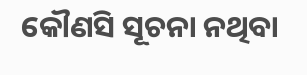କୌଣସି ସୂଚନା ନଥିବା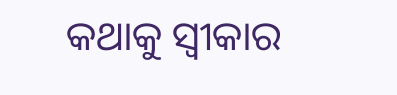କଥାକୁ ସ୍ୱୀକାର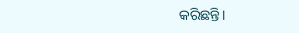କରିଛନ୍ତି।